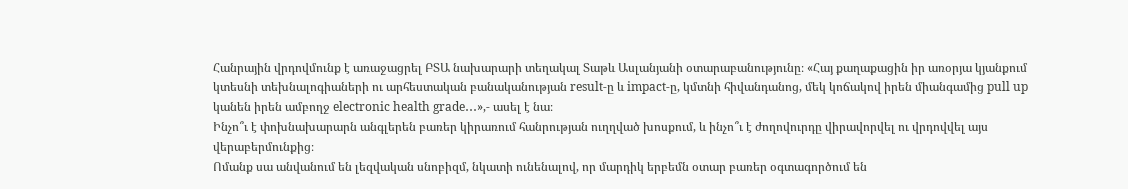Հանրային վրդովմունք է առաջացրել ԲՏԱ նախարարի տեղակալ Տաթև Ասլանյանի օտարաբանությունը։ «Հայ քաղաքացին իր առօրյա կյանքում կտեսնի տեխնալոգիաների ու արհեստական բանականության result-ը և impact-ը, կմտնի հիվանդանոց, մեկ կոճակով իրեն միանգամից pull up կանեն իրեն ամբողջ electronic health grade․․․»,- ասել է նա։
Ինչո՞ւ է փոխնախարարն անգլերեն բառեր կիրառում հանրության ուղղված խոսքում, և ինչո՞ւ է ժողովուրդը վիրավորվել ու վրդովվել այս վերաբերմունքից։
Ոմանք սա անվանում են լեզվական սնոբիզմ, նկատի ունենալով, որ մարդիկ երբեմն օտար բառեր օգտագործում են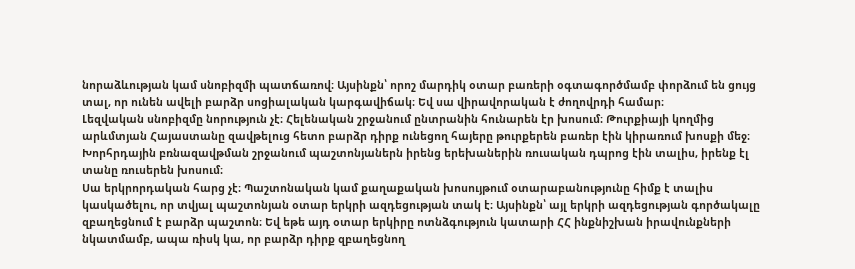նորաձևության կամ սնոբիզմի պատճառով։ Այսինքն՝ որոշ մարդիկ օտար բառերի օգտագործմամբ փորձում են ցույց տալ, որ ունեն ավելի բարձր սոցիալական կարգավիճակ։ Եվ սա վիրավորական է ժողովրդի համար։
Լեզվական սնոբիզմը նորություն չէ։ Հելենական շրջանում ընտրանին հունարեն էր խոսում։ Թուրքիայի կողմից արևմտյան Հայաստանը զավթելուց հետո բարձր դիրք ունեցող հայերը թուրքերեն բառեր էին կիրառում խոսքի մեջ։ Խորհրդային բռնազավթման շրջանում պաշտոնյաներն իրենց երեխաներին ռուսական դպրոց էին տալիս, իրենք էլ տանը ռուսերեն խոսում։
Սա երկրորդական հարց չէ։ Պաշտոնական կամ քաղաքական խոսույթում օտարաբանությունը հիմք է տալիս կասկածելու, որ տվյալ պաշտոնյան օտար երկրի ազդեցության տակ է։ Այսինքն՝ այլ երկրի ազդեցության գործակալը զբաղեցնում է բարձր պաշտոն։ Եվ եթե այդ օտար երկիրը ոտնձգություն կատարի ՀՀ ինքնիշխան իրավունքների նկատմամբ, ապա ռիսկ կա, որ բարձր դիրք զբաղեցնող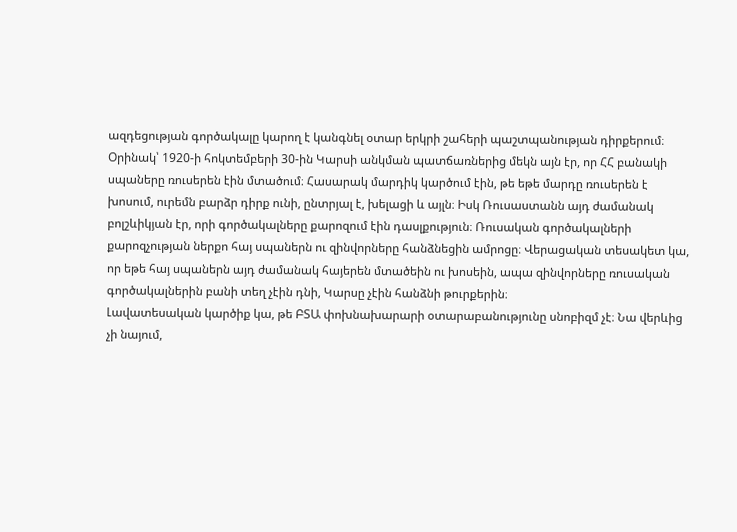ազդեցության գործակալը կարող է կանգնել օտար երկրի շահերի պաշտպանության դիրքերում։
Օրինակ՝ 1920-ի հոկտեմբերի 30-ին Կարսի անկման պատճառներից մեկն այն էր, որ ՀՀ բանակի սպաները ռուսերեն էին մտածում։ Հասարակ մարդիկ կարծում էին, թե եթե մարդը ռուսերեն է խոսում, ուրեմն բարձր դիրք ունի, ընտրյալ է, խելացի և այլն։ Իսկ Ռուսաստանն այդ ժամանակ բոլշևիկյան էր, որի գործակալները քարոզում էին դասլքություն։ Ռուսական գործակալների քարոզչության ներքո հայ սպաներն ու զինվորները հանձնեցին ամրոցը։ Վերացական տեսակետ կա, որ եթե հայ սպաներն այդ ժամանակ հայերեն մտածեին ու խոսեին, ապա զինվորները ռուսական գործակալներին բանի տեղ չէին դնի, Կարսը չէին հանձնի թուրքերին։
Լավատեսական կարծիք կա, թե ԲՏԱ փոխնախարարի օտարաբանությունը սնոբիզմ չէ։ Նա վերևից չի նայում,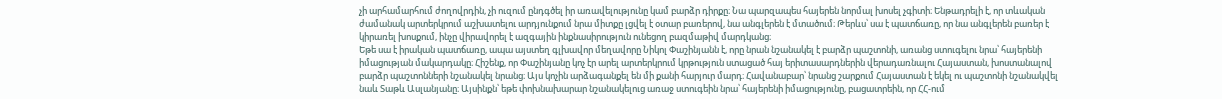չի արհամարհում ժողովրդին, չի ուզում ընդգծել իր առավելությունը կամ բարձր դիրքը։ Նա պարզապես հայերեն նորմալ խոսել չգիտի։ Ենթադրելի է, որ տևական ժամանակ արտերկրում աշխատելու արդյունքում նրա միտքը լցվել է օտար բառերով, նա անգլերեն է մտածում։ Թերևս՝ սա է պատճառը, որ նա անգլերեն բառեր է կիրառել խոսքում, ինչը վիրավորել է ազգային ինքնասիրություն ունեցող բազմաթիվ մարդկանց։
Եթե սա է իրական պատճառը, ապա այստեղ գլխավոր մեղավորը Նիկոլ Փաշինյանն է, որը նրան նշանակել է բարձր պաշտոնի, առանց ստուգելու նրա՝ հայերենի իմացության մակարդակը։ Հիշենք, որ Փաշինյանը կոչ էր արել արտերկրում կրթություն ստացած հայ երիտասարդներին վերադառնալու Հայաստան, խոստանալով բարձր պաշտոնների նշանակել նրանց։ Այս կոչին արձագանքել են մի քանի հարյուր մարդ։ Հավանաբար՝ նրանց շարքում Հայաստան է եկել ու պաշտոնի նշանակվել նաև Տաթև Ասլանյանը։ Այսինքն՝ եթե փոխնախարար նշանակելուց առաջ ստուգեին նրա՝ հայերենի իմացությունը, բացատրեին, որ ՀՀ-ում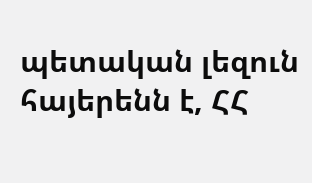պետական լեզուն հայերենն է, ՀՀ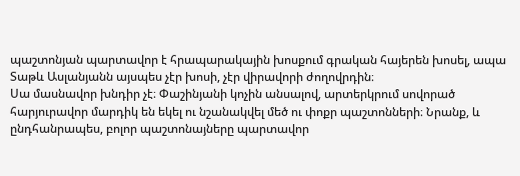պաշտոնյան պարտավոր է հրապարակային խոսքում գրական հայերեն խոսել, ապա Տաթև Ասլանյանն այսպես չէր խոսի, չէր վիրավորի ժողովրդին։
Սա մասնավոր խնդիր չէ։ Փաշինյանի կոչին անսալով, արտերկրում սովորած հարյուրավոր մարդիկ են եկել ու նշանակվել մեծ ու փոքր պաշտոնների։ Նրանք, և ընդհանրապես, բոլոր պաշտոնայները պարտավոր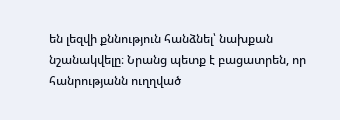են լեզվի քննություն հանձնել՝ նախքան նշանակվելը։ Նրանց պետք է բացատրեն, որ հանրությանն ուղղված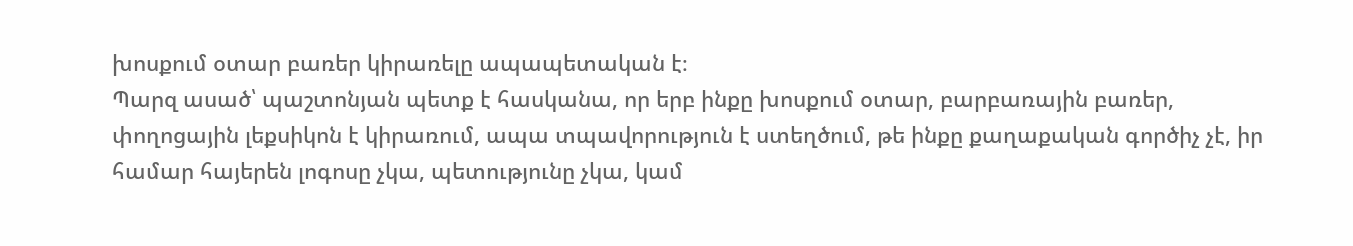խոսքում օտար բառեր կիրառելը ապապետական է։
Պարզ ասած՝ պաշտոնյան պետք է հասկանա, որ երբ ինքը խոսքում օտար, բարբառային բառեր, փողոցային լեքսիկոն է կիրառում, ապա տպավորություն է ստեղծում, թե ինքը քաղաքական գործիչ չէ, իր համար հայերեն լոգոսը չկա, պետությունը չկա, կամ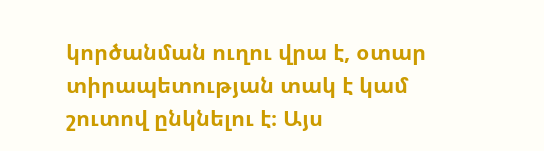կործանման ուղու վրա է, օտար տիրապետության տակ է կամ շուտով ընկնելու է։ Այս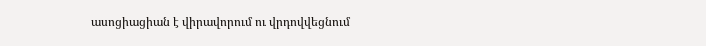ասոցիացիան է վիրավորում ու վրդովվեցնում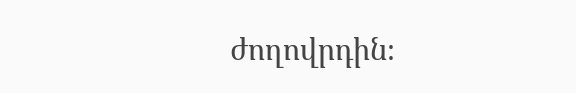ժողովրդին։